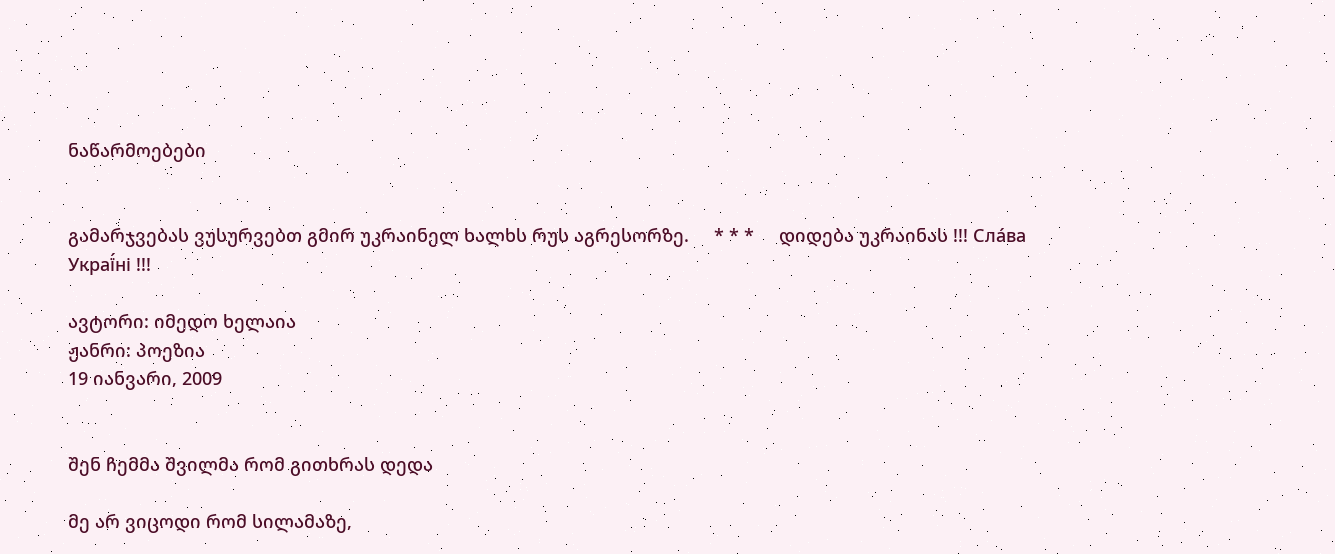ნაწარმოებები


გამარჯვებას ვუსურვებთ გმირ უკრაინელ ხალხს რუს აგრესორზე.     * * *     დიდება უკრაინას !!! Сла́ва Украї́ні !!!

ავტორი: იმედო ხელაია
ჟანრი: პოეზია
19 იანვარი, 2009


შენ ჩემმა შვილმა რომ გითხრას დედა

მე არ ვიცოდი რომ სილამაზე,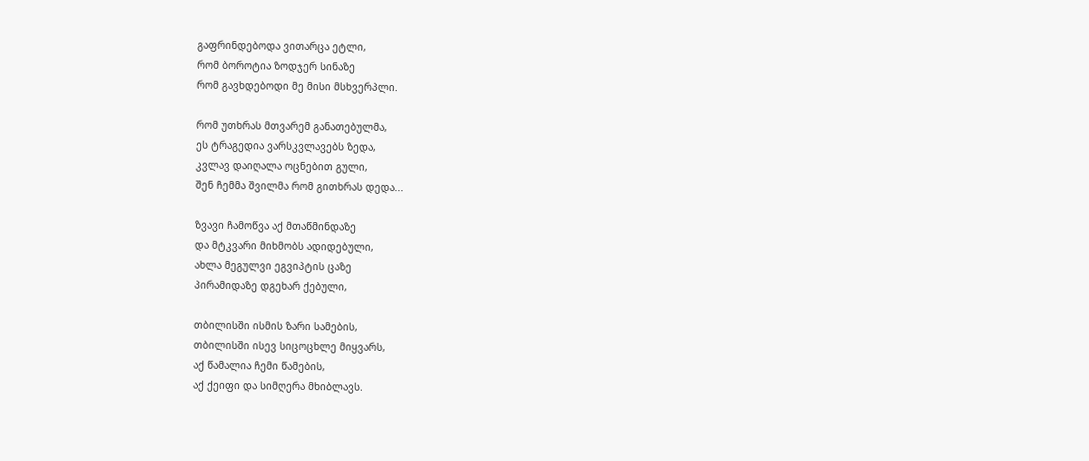გაფრინდებოდა ვითარცა ეტლი,
რომ ბოროტია ზოდჯერ სინაზე
რომ გავხდებოდი მე მისი მსხვერპლი.

რომ უთხრას მთვარემ განათებულმა,
ეს ტრაგედია ვარსკვლავებს ზედა,
კვლავ დაიღალა ოცნებით გული,
შენ ჩემმა შვილმა რომ გითხრას დედა...

ზვავი ჩამოწვა აქ მთაწმინდაზე
და მტკვარი მიხმობს ადიდებული,
ახლა მეგულვი ეგვიპტის ცაზე
პირამიდაზე დგეხარ ქებული,

თბილისში ისმის ზარი სამების,
თბილისში ისევ სიცოცხლე მიყვარს,
აქ წამალია ჩემი წამების,
აქ ქეიფი და სიმღერა მხიბლავს.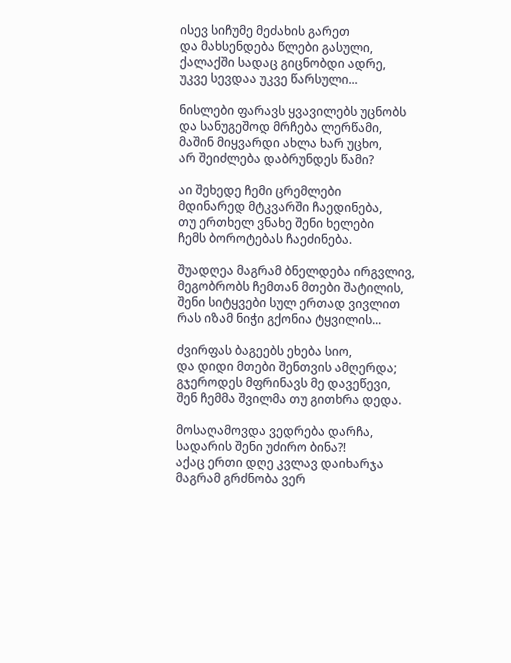ისევ სიჩუმე მეძახის გარეთ
და მახსენდება წლები გასული,
ქალაქში სადაც გიცნობდი ადრე,
უკვე სევდაა უკვე წარსული...

ნისლები ფარავს ყვავილებს უცნობს
და სანუგეშოდ მრჩება ლერწამი,
მაშინ მიყვარდი ახლა ხარ უცხო,
არ შეიძლება დაბრუნდეს წამი?

აი შეხედე ჩემი ცრემლები
მდინარედ მტკვარში ჩაედინება,
თუ ერთხელ ვნახე შენი ხელები
ჩემს ბოროტებას ჩაეძინება.

შუადღეა მაგრამ ბნელდება ირგვლივ,
მეგობრობს ჩემთან მთები შატილის,
შენი სიტყვები სულ ერთად ვივლით
რას იზამ ნიჭი გქონია ტყვილის...

ძვირფას ბაგეებს ეხება სიო,
და დიდი მთები შენთვის ამღერდა;
გჯეროდეს მფრინავს მე დავეწევი,
შენ ჩემმა შვილმა თუ გითხრა დედა.

მოსაღამოვდა ვედრება დარჩა,
სადარის შენი უძირო ბინა?!
აქაც ერთი დღე კვლავ დაიხარჯა
მაგრამ გრძნობა ვერ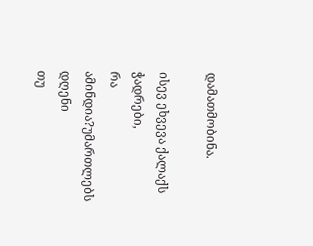დამათმობინა.

ისევ ეხვევა ქალაქს ჭადრები,
რა ამინდია?უმართლებს დღენი
თუ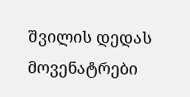შვილის დედას მოვენატრები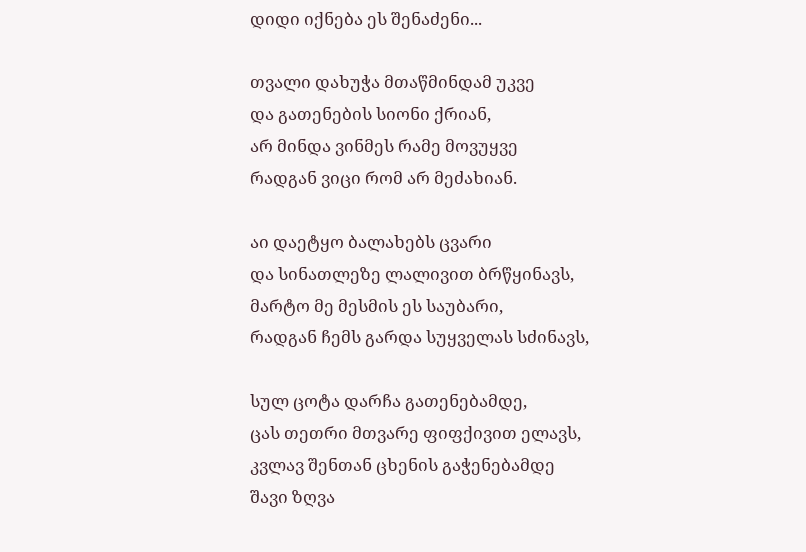დიდი იქნება ეს შენაძენი...

თვალი დახუჭა მთაწმინდამ უკვე
და გათენების სიონი ქრიან,
არ მინდა ვინმეს რამე მოვუყვე
რადგან ვიცი რომ არ მეძახიან.

აი დაეტყო ბალახებს ცვარი
და სინათლეზე ლალივით ბრწყინავს,
მარტო მე მესმის ეს საუბარი,
რადგან ჩემს გარდა სუყველას სძინავს,

სულ ცოტა დარჩა გათენებამდე,
ცას თეთრი მთვარე ფიფქივით ელავს,
კვლავ შენთან ცხენის გაჭენებამდე
შავი ზღვა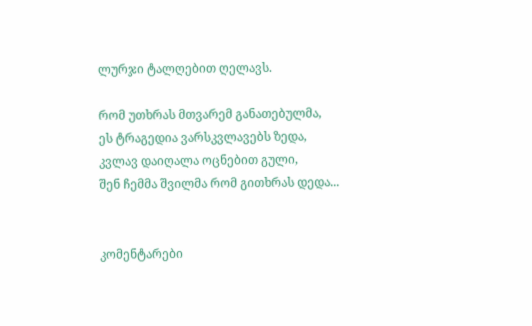ლურჯი ტალღებით ღელავს.

რომ უთხრას მთვარემ განათებულმა,
ეს ტრაგედია ვარსკვლავებს ზედა,
კვლავ დაიღალა ოცნებით გული,
შენ ჩემმა შვილმა რომ გითხრას დედა...


კომენტარები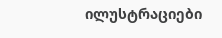ილუსტრაციები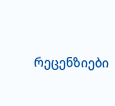რეცენზიები